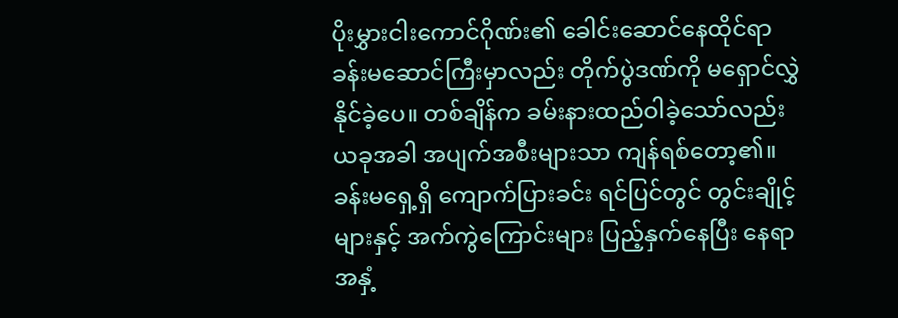ပိုးမွှားငါးကောင်ဂိုဏ်း၏ ခေါင်းဆောင်နေထိုင်ရာ ခန်းမဆောင်ကြီးမှာလည်း တိုက်ပွဲဒဏ်ကို မရှောင်လွှဲနိုင်ခဲ့ပေ။ တစ်ချိန်က ခမ်းနားထည်ဝါခဲ့သော်လည်း ယခုအခါ အပျက်အစီးများသာ ကျန်ရစ်တော့၏။ ခန်းမရှေ့ရှိ ကျောက်ပြားခင်း ရင်ပြင်တွင် တွင်းချိုင့်များနှင့် အက်ကွဲကြောင်းများ ပြည့်နှက်နေပြီး နေရာအနှံ့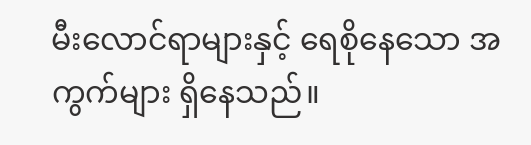မီးလောင်ရာများနှင့် ရေစိုနေသော အကွက်များ ရှိနေသည်။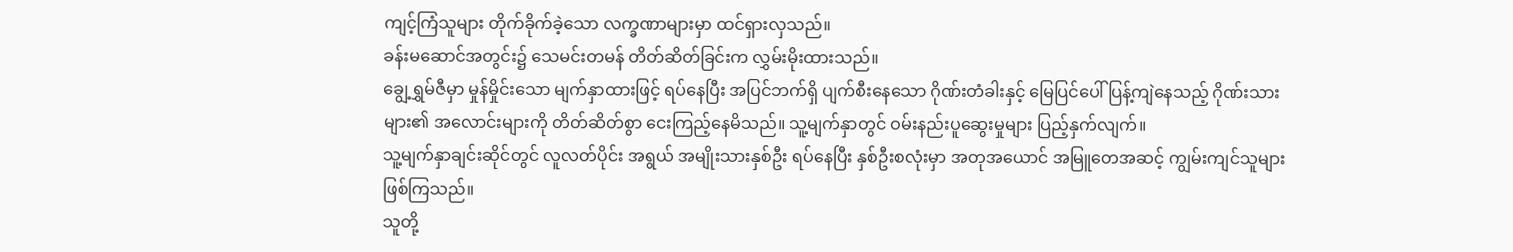ကျင့်ကြံသူများ တိုက်ခိုက်ခဲ့သော လက္ခဏာများမှာ ထင်ရှားလှသည်။
ခန်းမဆောင်အတွင်း၌ သေမင်းတမန် တိတ်ဆိတ်ခြင်းက လွှမ်းမိုးထားသည်။
ချွေ့ရွှမ်ဇီမှာ မှုန်မှိုင်းသော မျက်နှာထားဖြင့် ရပ်နေပြီး အပြင်ဘက်ရှိ ပျက်စီးနေသော ဂိုဏ်းတံခါးနှင့် မြေပြင်ပေါ် ပြန့်ကျဲနေသည့် ဂိုဏ်းသားများ၏ အလောင်းများကို တိတ်ဆိတ်စွာ ငေးကြည့်နေမိသည်။ သူ့မျက်နှာတွင် ဝမ်းနည်းပူဆွေးမှုများ ပြည့်နှက်လျက်။
သူ့မျက်နှာချင်းဆိုင်တွင် လူလတ်ပိုင်း အရွယ် အမျိုးသားနှစ်ဦး ရပ်နေပြီး နှစ်ဦးစလုံးမှာ အတုအယောင် အမြူတေအဆင့် ကျွမ်းကျင်သူများ ဖြစ်ကြသည်။
သူတို့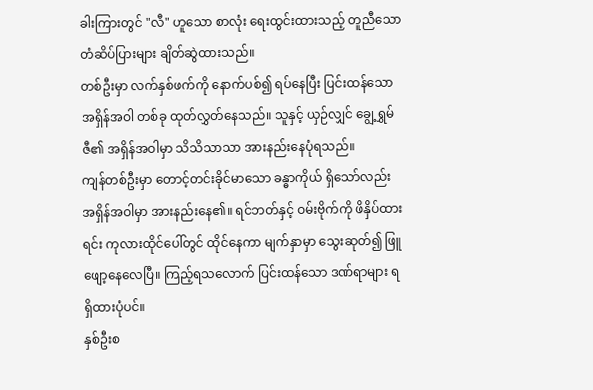ခါးကြားတွင် "လီ" ဟူသော စာလုံး ရေးထွင်းထားသည့် တူညီသော တံဆိပ်ပြားများ ချိတ်ဆွဲထားသည်။
တစ်ဦးမှာ လက်နှစ်ဖက်ကို နောက်ပစ်၍ ရပ်နေပြီး ပြင်းထန်သော အရှိန်အဝါ တစ်ခု ထုတ်လွှတ်နေသည်။ သူနှင့် ယှဉ်လျှင် ချွေ့ရွှမ်ဇီ၏ အရှိန်အဝါမှာ သိသိသာသာ အားနည်းနေပုံရသည်။
ကျန်တစ်ဦးမှာ တောင့်တင်းခိုင်မာသော ခန္ဓာကိုယ် ရှိသော်လည်း အရှိန်အဝါမှာ အားနည်းနေ၏။ ရင်ဘတ်နှင့် ဝမ်းဗိုက်ကို ဖိနှိပ်ထားရင်း ကုလားထိုင်ပေါ်တွင် ထိုင်နေကာ မျက်နှာမှာ သွေးဆုတ်၍ ဖြူဖျော့နေလေပြီ။ ကြည့်ရသလောက် ပြင်းထန်သော ဒဏ်ရာများ ရရှိထားပုံပင်။
နှစ်ဦးစ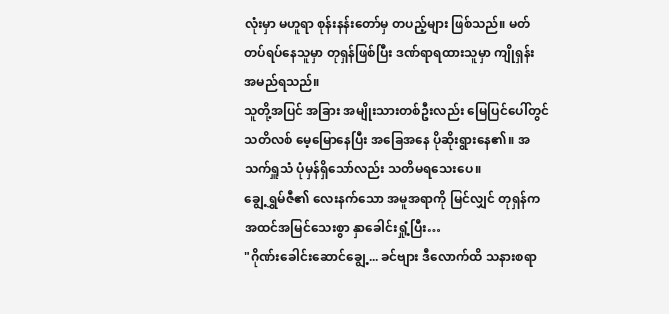လုံးမှာ မဟူရာ စုန်းနန်းတော်မှ တပည့်များ ဖြစ်သည်။ မတ်တပ်ရပ်နေသူမှာ တုရှန်ဖြစ်ပြီး ဒဏ်ရာရထားသူမှာ ကျိုရှန်း အမည်ရသည်။
သူတို့အပြင် အခြား အမျိုးသားတစ်ဦးလည်း မြေပြင်ပေါ်တွင် သတိလစ် မေ့မြောနေပြီး အခြေအနေ ပိုဆိုးရွားနေ၏။ အသက်ရှူသံ ပုံမှန်ရှိသော်လည်း သတိမရသေးပေ။
ချွေ့ရွှမ်ဇီ၏ လေးနက်သော အမူအရာကို မြင်လျှင် တုရှန်က အထင်အမြင်သေးစွာ နှာခေါင်းရှုံ့ပြီး…
"ဂိုဏ်းခေါင်းဆောင်ချွေ့... ခင်ဗျား ဒီလောက်ထိ သနားစရာ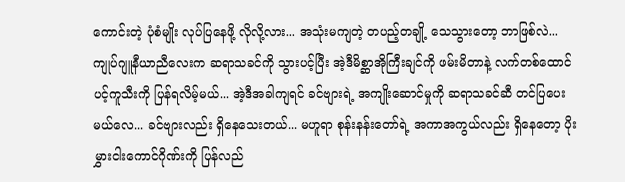ကောင်းတဲ့ ပုံစံမျိုး လုပ်ပြနေဖို့ လိုလို့လား... အသုံးမကျတဲ့ တပည့်တချို့ သေသွားတော့ ဘာဖြစ်လဲ... ကျုပ်ဂျူနီယာညီလေးက ဆရာသခင်ကို သွားပင့်ပြီး အဲ့ဒီမိစ္ဆာအိုကြီးချင်ကို ဖမ်းမိတာနဲ့ လက်တစ်ထောင် ပင့်ကူသီးကို ပြန်ရလိမ့်မယ်... အဲ့ဒီအခါကျရင် ခင်ဗျားရဲ့ အကျိုးဆောင်မှုကို ဆရာသခင်ဆီ တင်ပြပေးမယ်လေ... ခင်ဗျားလည်း ရှိနေသေးတယ်... မဟူရာ စုန်းနန်းတော်ရဲ့ အကာအကွယ်လည်း ရှိနေတော့ ပိုးမွှားငါးကောင်ဂိုဏ်းကို ပြန်လည်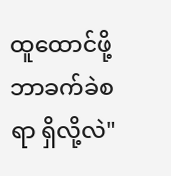ထူထောင်ဖို့ ဘာခက်ခဲစရာ ရှိလို့လဲ"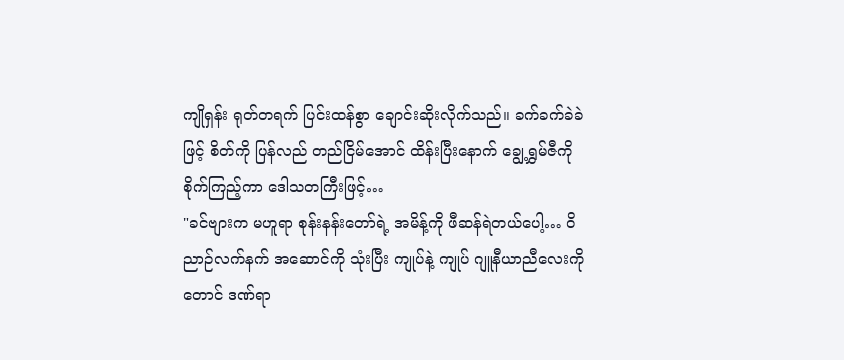ကျိုရှန်း ရုတ်တရက် ပြင်းထန်စွာ ချောင်းဆိုးလိုက်သည်။ ခက်ခက်ခဲခဲဖြင့် စိတ်ကို ပြန်လည် တည်ငြိမ်အောင် ထိန်းပြီးနောက် ချွေ့ရွှမ်ဇီကို စိုက်ကြည့်ကာ ဒေါသတကြီးဖြင့်…
"ခင်ဗျားက မဟူရာ စုန်းနန်းတော်ရဲ့ အမိန့်ကို ဖီဆန်ရဲတယ်ပေါ့… ဝိညာဉ်လက်နက် အဆောင်ကို သုံးပြီး ကျုပ်နဲ့ ကျုပ် ဂျူနီယာညီလေးကိုတောင် ဒဏ်ရာ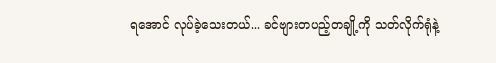ရအောင် လုပ်ခဲ့သေးတယ်... ခင်ဗျားတပည့်တချို့ကို သတ်လိုက်ရုံနဲ့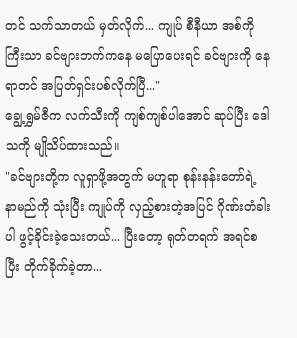တင် သက်သာတယ် မှတ်လိုက်... ကျုပ် စီနီယာ အစ်ကိုကြီးသာ ခင်ဗျားဘက်ကနေ မပြောပေးရင် ခင်ဗျားကို နေရာတင် အပြတ်ရှင်းပစ်လိုက်ပြီ..."
ချွေ့ရွှမ်ဇီက လက်သီးကို ကျစ်ကျစ်ပါအောင် ဆုပ်ပြီး ဒေါသကို မျိုသိပ်ထားသည်။
"ခင်ဗျားတို့က လူရှာဖို့အတွက် မဟူရာ စုန်းနန်းတော်ရဲ့ နာမည်ကို သုံးပြီး ကျုပ်ကို လှည့်စားတဲ့အပြင် ဂိုဏ်းတံခါးပါ ဖွင့်ခိုင်းခဲ့သေးတယ်... ပြီးတော့ ရုတ်တရက် အရင်စပြီး တိုက်ခိုက်ခဲ့တာ...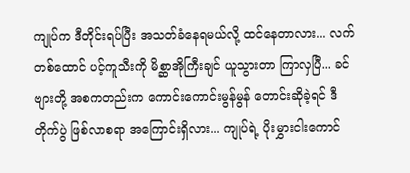ကျုပ်က ဒီတိုင်းရပ်ပြီး အသတ်ခံနေရမယ်လို့ ထင်နေတာလား... လက်တစ်ထောင် ပင့်ကူသီးကို မိစ္ဆာအိုကြီးချင် ယူသွားတာ ကြာလှပြီ... ခင်ဗျားတို့ အစကတည်းက ကောင်းကောင်းမွန်မွန် တောင်းဆိုခဲ့ရင် ဒီတိုက်ပွဲ ဖြစ်လာစရာ အကြောင်းရှိလား... ကျုပ်ရဲ့ ပိုးမွှားငါးကောင်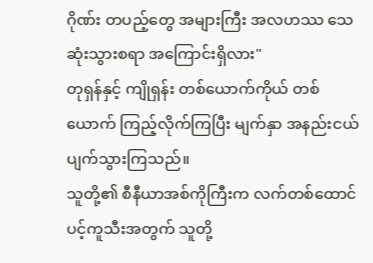ဂိုဏ်း တပည့်တွေ အများကြီး အလဟဿ သေဆုံးသွားစရာ အကြောင်းရှိလား"
တုရှန်နှင့် ကျိုရှန်း တစ်ယောက်ကိုယ် တစ်ယောက် ကြည့်လိုက်ကြပြီး မျက်နှာ အနည်းငယ် ပျက်သွားကြသည်။
သူတို့၏ စီနီယာအစ်ကိုကြီးက လက်တစ်ထောင် ပင့်ကူသီးအတွက် သူတို့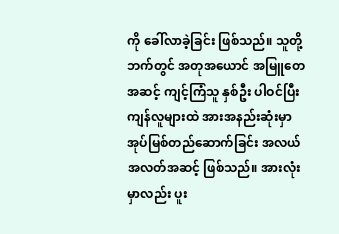ကို ခေါ်လာခဲ့ခြင်း ဖြစ်သည်။ သူတို့ဘက်တွင် အတုအယောင် အမြူတေအဆင့် ကျင့်ကြံသူ နှစ်ဦး ပါဝင်ပြီး ကျန်လူများထဲ အားအနည်းဆုံးမှာ အုပ်မြစ်တည်ဆောက်ခြင်း အလယ်အလတ်အဆင့် ဖြစ်သည်။ အားလုံးမှာလည်း ပူး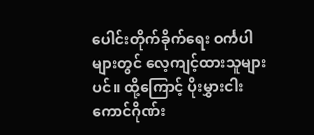ပေါင်းတိုက်ခိုက်ရေး ဝင်္ကပါများတွင် လေ့ကျင့်ထားသူများပင်။ ထို့ကြောင့် ပိုးမွှားငါးကောင်ဂိုဏ်း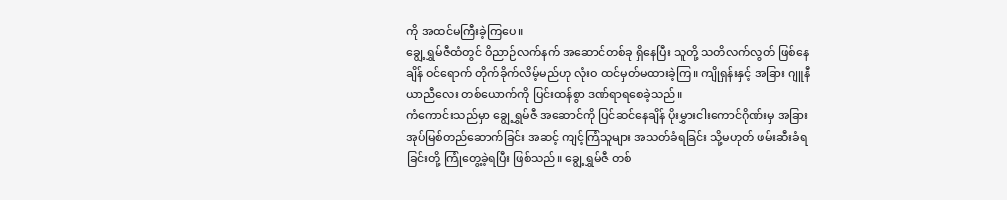ကို အထင်မကြီးခဲ့ကြပေ။
ချွေ့ရွှမ်ဇီထံတွင် ဝိညာဉ်လက်နက် အဆောင်တစ်ခု ရှိနေပြီး သူတို့ သတိလက်လွတ် ဖြစ်နေချိန် ဝင်ရောက် တိုက်ခိုက်လိမ့်မည်ဟု လုံးဝ ထင်မှတ်မထားခဲ့ကြ။ ကျိုရှန်းနှင့် အခြား ဂျူနီယာညီလေး တစ်ယောက်ကို ပြင်းထန်စွာ ဒဏ်ရာရစေခဲ့သည်။
ကံကောင်းသည်မှာ ချွေ့ရွှမ်ဇီ အဆောင်ကို ပြင်ဆင်နေချိန် ပိုးမွှားငါးကောင်ဂိုဏ်းမှ အခြား အုပ်မြစ်တည်ဆောက်ခြင်း အဆင့် ကျင့်ကြံသူများ အသတ်ခံရခြင်း သို့မဟုတ် ဖမ်းဆီးခံရခြင်းတို့ ကြုံတွေ့ခဲ့ရပြီး ဖြစ်သည်။ ချွေ့ရွှမ်ဇီ တစ်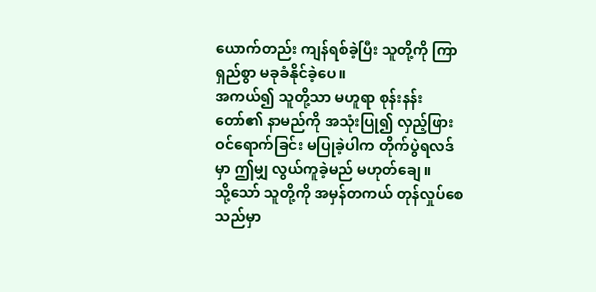ယောက်တည်း ကျန်ရစ်ခဲ့ပြီး သူတို့ကို ကြာရှည်စွာ မခုခံနိုင်ခဲ့ပေ။
အကယ်၍ သူတို့သာ မဟူရာ စုန်းနန်းတော်၏ နာမည်ကို အသုံးပြု၍ လှည့်ဖြား ဝင်ရောက်ခြင်း မပြုခဲ့ပါက တိုက်ပွဲရလဒ်မှာ ဤမျှ လွယ်ကူခဲ့မည် မဟုတ်ချေ။
သို့သော် သူတို့ကို အမှန်တကယ် တုန်လှုပ်စေသည်မှာ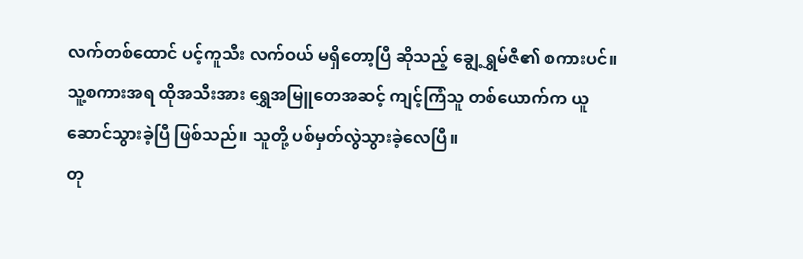လက်တစ်ထောင် ပင့်ကူသီး လက်ဝယ် မရှိတော့ပြီ ဆိုသည့် ချွေ့ရွှမ်ဇီ၏ စကားပင်။
သူ့စကားအရ ထိုအသီးအား ရွှေအမြူတေအဆင့် ကျင့်ကြံသူ တစ်ယောက်က ယူဆောင်သွားခဲ့ပြီ ဖြစ်သည်။ သူတို့ ပစ်မှတ်လွဲသွားခဲ့လေပြီ။
တု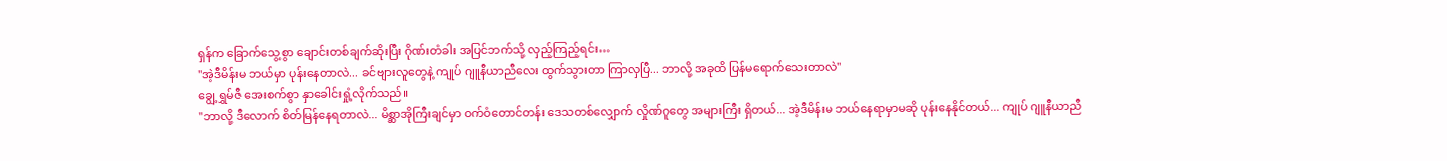ရှန်က ခြောက်သွေ့စွာ ချောင်းတစ်ချက်ဆိုးပြီး ဂိုဏ်းတံခါး အပြင်ဘက်သို့ လှည့်ကြည့်ရင်း…
"အဲ့ဒီမိန်းမ ဘယ်မှာ ပုန်းနေတာလဲ... ခင်ဗျားလူတွေနဲ့ ကျုပ် ဂျူနီယာညီလေး ထွက်သွားတာ ကြာလှပြီ... ဘာလို့ အခုထိ ပြန်မရောက်သေးတာလဲ"
ချွေ့ရွှမ်ဇီ အေးစက်စွာ နှာခေါင်းရှုံ့လိုက်သည်။
"ဘာလို့ ဒီလောက် စိတ်မြန်နေရတာလဲ... မိစ္ဆာအိုကြီးချင်မှာ ဝက်ဝံတောင်တန်း ဒေသတစ်လျှောက် လှိုဏ်ဂူတွေ အများကြီး ရှိတယ်... အဲ့ဒီမိန်းမ ဘယ်နေရာမှာမဆို ပုန်းနေနိုင်တယ်... ကျုပ် ဂျူနီယာညီ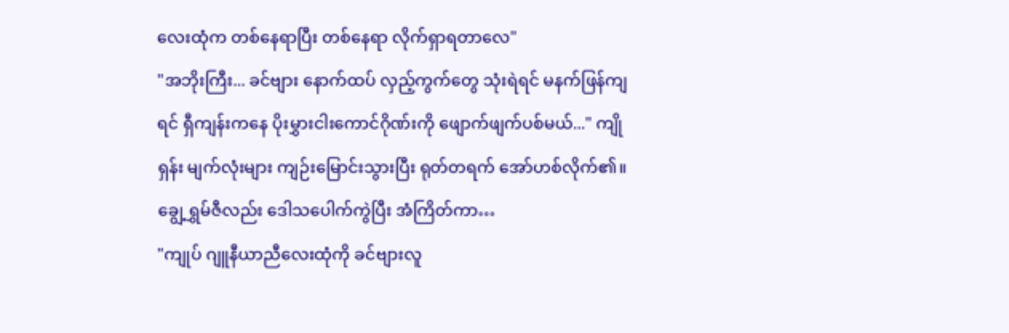လေးထုံက တစ်နေရာပြီး တစ်နေရာ လိုက်ရှာရတာလေ"
"အဘိုးကြီး... ခင်ဗျား နောက်ထပ် လှည့်ကွက်တွေ သုံးရဲရင် မနက်ဖြန်ကျရင် ရှီကျန်းကနေ ပိုးမွှားငါးကောင်ဂိုဏ်းကို ဖျောက်ဖျက်ပစ်မယ်..." ကျိုရှန်း မျက်လုံးများ ကျဉ်းမြောင်းသွားပြီး ရုတ်တရက် အော်ဟစ်လိုက်၏။
ချွေ့ရွှမ်ဇီလည်း ဒေါသပေါက်ကွဲပြီး အံကြိတ်ကာ…
"ကျုပ် ဂျူနီယာညီလေးထုံကို ခင်ဗျားလူ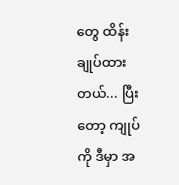တွေ ထိန်းချုပ်ထားတယ်... ပြီးတော့ ကျုပ်ကို ဒီမှာ အ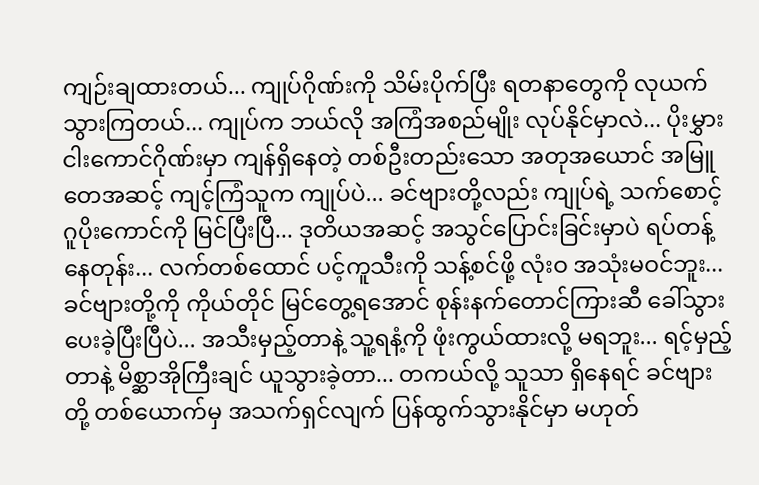ကျဉ်းချထားတယ်... ကျုပ်ဂိုဏ်းကို သိမ်းပိုက်ပြီး ရတနာတွေကို လုယက်သွားကြတယ်... ကျုပ်က ဘယ်လို အကြံအစည်မျိုး လုပ်နိုင်မှာလဲ... ပိုးမွှားငါးကောင်ဂိုဏ်းမှာ ကျန်ရှိနေတဲ့ တစ်ဦးတည်းသော အတုအယောင် အမြူတေအဆင့် ကျင့်ကြံသူက ကျုပ်ပဲ... ခင်ဗျားတို့လည်း ကျုပ်ရဲ့ သက်စောင့် ဂူပိုးကောင်ကို မြင်ပြီးပြီ... ဒုတိယအဆင့် အသွင်ပြောင်းခြင်းမှာပဲ ရပ်တန့်နေတုန်း... လက်တစ်ထောင် ပင့်ကူသီးကို သန့်စင်ဖို့ လုံးဝ အသုံးမဝင်ဘူး... ခင်ဗျားတို့ကို ကိုယ်တိုင် မြင်တွေ့ရအောင် စုန်းနက်တောင်ကြားဆီ ခေါ်သွားပေးခဲ့ပြီးပြီပဲ... အသီးမှည့်တာနဲ့ သူ့ရနံ့ကို ဖုံးကွယ်ထားလို့ မရဘူး... ရင့်မှည့်တာနဲ့ မိစ္ဆာအိုကြီးချင် ယူသွားခဲ့တာ... တကယ်လို့ သူသာ ရှိနေရင် ခင်ဗျားတို့ တစ်ယောက်မှ အသက်ရှင်လျက် ပြန်ထွက်သွားနိုင်မှာ မဟုတ်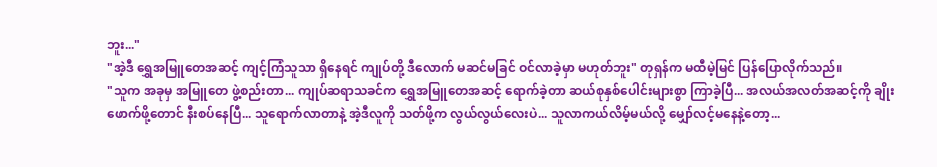ဘူး..."
"အဲ့ဒီ ရွှေအမြူတေအဆင့် ကျင့်ကြံသူသာ ရှိနေရင် ကျုပ်တို့ ဒီလောက် မဆင်မခြင် ဝင်လာခဲ့မှာ မဟုတ်ဘူး" တုရှန်က မထီမဲ့မြင် ပြန်ပြောလိုက်သည်။
"သူက အခုမှ အမြူတေ ဖွဲ့စည်းတာ... ကျုပ်ဆရာသခင်က ရွှေအမြူတေအဆင့် ရောက်ခဲ့တာ ဆယ်စုနှစ်ပေါင်းများစွာ ကြာခဲ့ပြီ... အလယ်အလတ်အဆင့်ကို ချိုးဖောက်ဖို့တောင် နီးစပ်နေပြီ... သူရောက်လာတာနဲ့ အဲ့ဒီလူကို သတ်ဖို့က လွယ်လွယ်လေးပဲ... သူလာကယ်လိမ့်မယ်လို့ မျှော်လင့်မနေနဲ့တော့...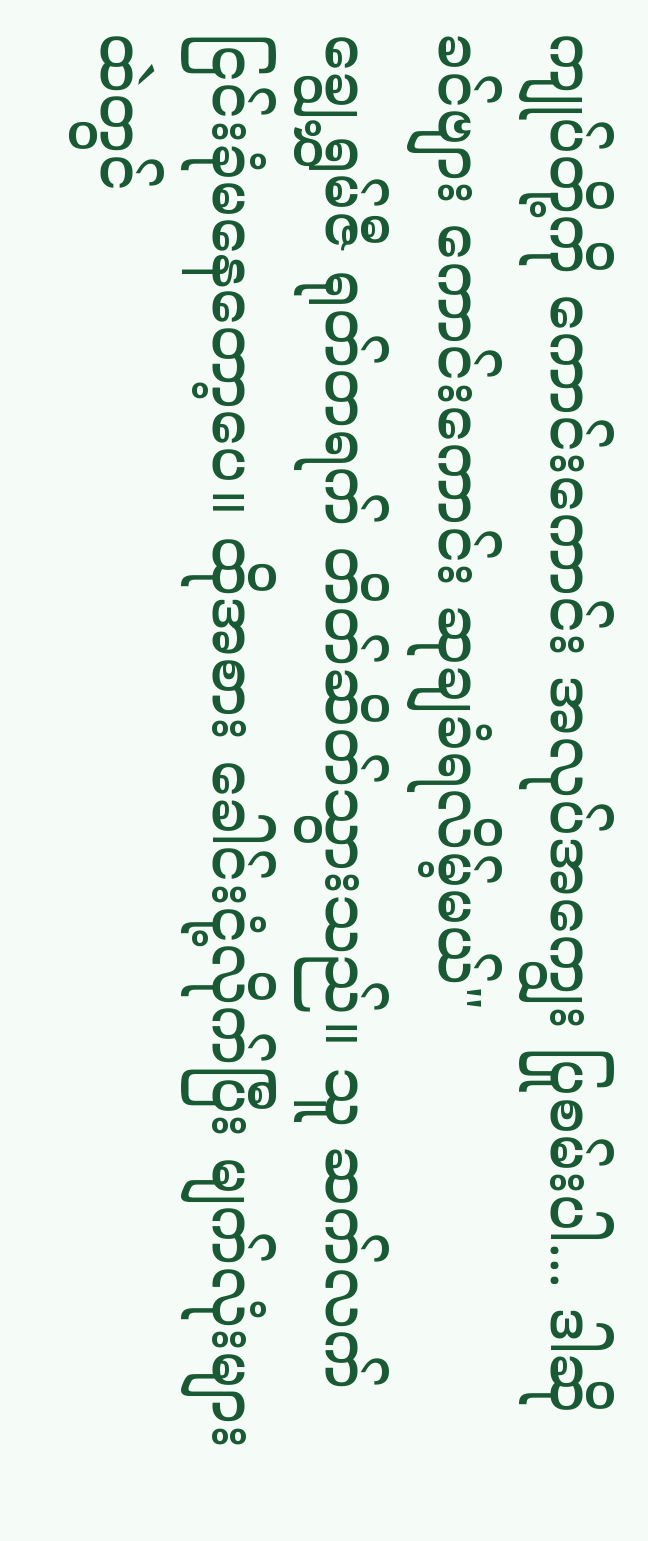ကျုပ်တို့ကို ကောင်းကောင်း အလုပ်အကျွေး ပြုစမ်းပါ... ဒါဆို ခင်ဗျား ကောင်းကောင်း ဆုချခံရလိမ့်မယ်"
ချွေ့ရွှမ်ဇီ ရုတ်တရက် တိတ်ဆိတ်သွားသည်။ သူ ဆက်လက် ငြင်းခုံမနေတော့ပေ။ ထိုအစား ခေါင်းငုံ့လိုက်ပြီး မျက်လုံးများထဲတွင်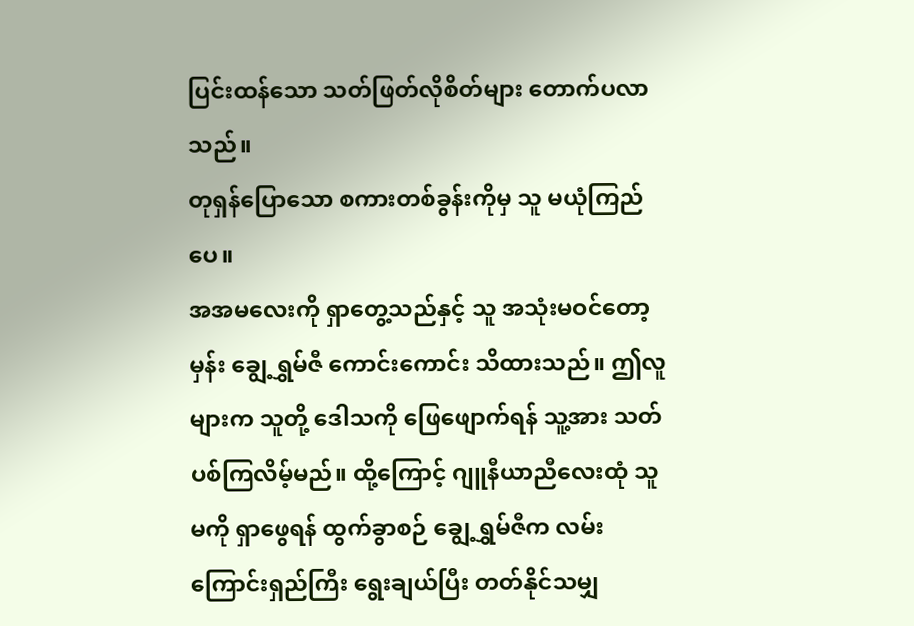ပြင်းထန်သော သတ်ဖြတ်လိုစိတ်များ တောက်ပလာသည်။
တုရှန်ပြောသော စကားတစ်ခွန်းကိုမှ သူ မယုံကြည်ပေ။
အအမလေးကို ရှာတွေ့သည်နှင့် သူ အသုံးမဝင်တော့မှန်း ချွေ့ရွှမ်ဇီ ကောင်းကောင်း သိထားသည်။ ဤလူများက သူတို့ ဒေါသကို ဖြေဖျောက်ရန် သူ့အား သတ်ပစ်ကြလိမ့်မည်။ ထို့ကြောင့် ဂျူနီယာညီလေးထုံ သူမကို ရှာဖွေရန် ထွက်ခွာစဉ် ချွေ့ရွှမ်ဇီက လမ်းကြောင်းရှည်ကြီး ရွေးချယ်ပြီး တတ်နိုင်သမျှ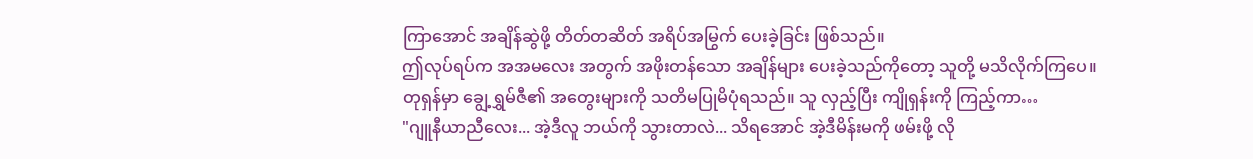ကြာအောင် အချိန်ဆွဲဖို့ တိတ်တဆိတ် အရိပ်အမြွက် ပေးခဲ့ခြင်း ဖြစ်သည်။
ဤလုပ်ရပ်က အအမလေး အတွက် အဖိုးတန်သော အချိန်များ ပေးခဲ့သည်ကိုတော့ သူတို့ မသိလိုက်ကြပေ။
တုရှန်မှာ ချွေ့ရွှမ်ဇီ၏ အတွေးများကို သတိမပြုမိပုံရသည်။ သူ လှည့်ပြီး ကျိုရှန်းကို ကြည့်ကာ…
"ဂျူနီယာညီလေး... အဲ့ဒီလူ ဘယ်ကို သွားတာလဲ... သိရအောင် အဲ့ဒီမိန်းမကို ဖမ်းဖို့ လို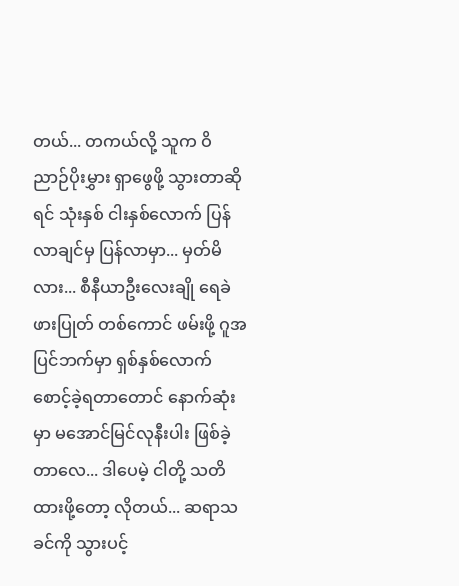တယ်... တကယ်လို့ သူက ဝိညာဉ်ပိုးမွှား ရှာဖွေဖို့ သွားတာဆိုရင် သုံးနှစ် ငါးနှစ်လောက် ပြန်လာချင်မှ ပြန်လာမှာ... မှတ်မိလား... စီနီယာဦးလေးချို ရေခဲဖားပြုတ် တစ်ကောင် ဖမ်းဖို့ ဂူအပြင်ဘက်မှာ ရှစ်နှစ်လောက် စောင့်ခဲ့ရတာတောင် နောက်ဆုံးမှာ မအောင်မြင်လုနီးပါး ဖြစ်ခဲ့တာလေ... ဒါပေမဲ့ ငါတို့ သတိထားဖို့တော့ လိုတယ်... ဆရာသခင်ကို သွားပင့်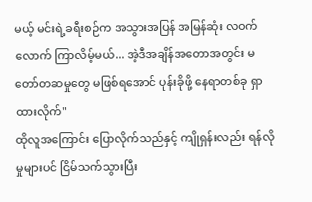မယ့် မင်းရဲ့ခရီးစဉ်က အသွားအပြန် အမြန်ဆုံး လဝက်လောက် ကြာလိမ့်မယ်... အဲ့ဒီအချိန်အတောအတွင်း မတော်တဆမှုတွေ မဖြစ်ရအောင် ပုန်းခိုဖို့ နေရာတစ်ခု ရှာထားလိုက်"
ထိုလူအကြောင်း ပြောလိုက်သည်နှင့် ကျိုရှန်းလည်း ရန်လိုမှုများပင် ငြိမ်သက်သွားပြီး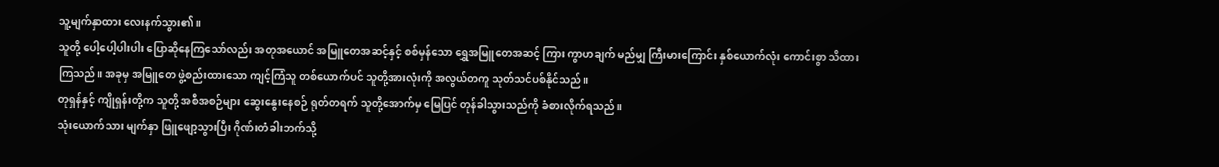သူ့မျက်နှာထား လေးနက်သွား၏။
သူတို့ ပေါ့ပေါ့ပါးပါး ပြောဆိုနေကြသော်လည်း အတုအယောင် အမြူတေအဆင့်နှင့် စစ်မှန်သော ရွှေအမြူတေအဆင့် ကြား ကွာဟချက် မည်မျှ ကြီးမားကြောင်း နှစ်ယောက်လုံး ကောင်းစွာ သိထားကြသည်။ အခုမှ အမြူတေ ဖွဲ့စည်းထားသော ကျင့်ကြံသူ တစ်ယောက်ပင် သူတို့အားလုံးကို အလွယ်တကူ သုတ်သင်ပစ်နိုင်သည်။
တုရှန်နှင့် ကျိုရှန်းတို့က သူတို့ အစီအစဉ်များ ဆွေးနွေးနေစဉ် ရုတ်တရက် သူတို့အောက်မှ မြေပြင် တုန်ခါသွားသည်ကို ခံစားလိုက်ရသည်။
သုံးယောက်သား မျက်နှာ ဖြူဖျော့သွားပြီး ဂိုဏ်းတံခါးဘက်သို့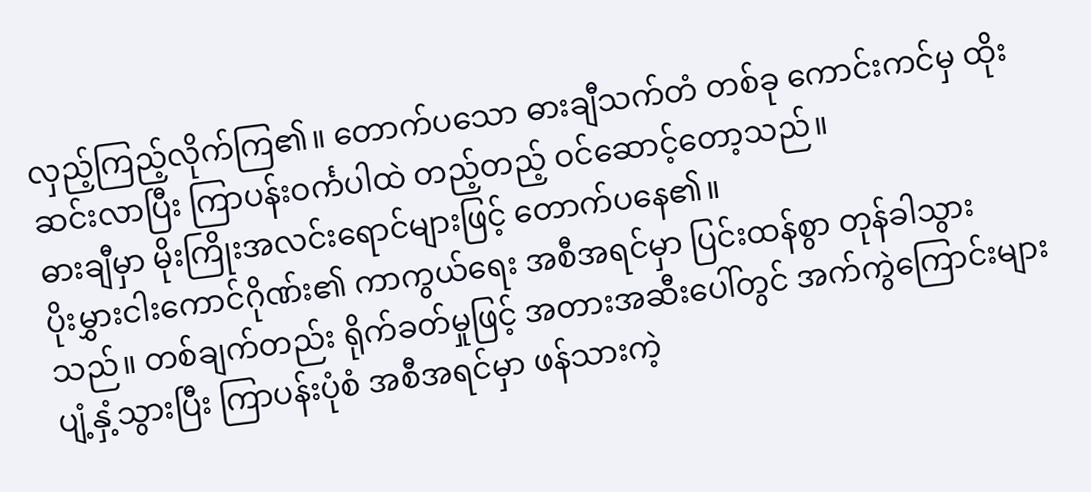လှည့်ကြည့်လိုက်ကြ၏။ တောက်ပသော ဓားချီသက်တံ တစ်ခု ကောင်းကင်မှ ထိုးဆင်းလာပြီး ကြာပန်းဝင်္ကပါထဲ တည့်တည့် ဝင်ဆောင့်တော့သည်။
ဓားချီမှာ မိုးကြိုးအလင်းရောင်များဖြင့် တောက်ပနေ၏။
ပိုးမွှားငါးကောင်ဂိုဏ်း၏ ကာကွယ်ရေး အစီအရင်မှာ ပြင်းထန်စွာ တုန်ခါသွားသည်။ တစ်ချက်တည်း ရိုက်ခတ်မှုဖြင့် အတားအဆီးပေါ်တွင် အက်ကွဲကြောင်းများ ပျံ့နှံ့သွားပြီး ကြာပန်းပုံစံ အစီအရင်မှာ ဖန်သားကဲ့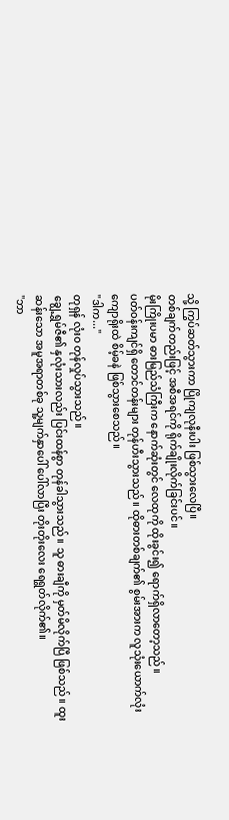သို့ ကြွပ်ဆတ်သွားကာ ပြိုကျလုနီးပါး ဖြစ်သွားလေပြီ။
တစ်ချက်တည်းဖြင့် အစီအရင်ကို ရိုက်ချိုးလိုက်ခြင်းပင်။
မိုးကြိုးပမာ ဓားမြည်သံကြီးက နောက်ဆုံးတွင် လေထုကို ထိုးခွင်း၍ ရောက်ရှိလာတော့သည်။
ပတ်ဝန်းကျင်ရှိ တောင်တန်းများ တုန်ဟီးသွားသည်။ ထိုဓားတစ်ချက်၏ စွမ်းအားက လူသုံးယောက်လုံး ကျောရိုးထဲ စိမ့်ခနဲ ဖြစ်သွားစေသည်။
"ဒါက..."
တုရှန် လုံးဝ တုန်လှုပ်သွားသည်။
ချွေ့ရွှမ်ဇီ၏ နှလုံးသားလည်း ပြင်းထန်စွာ တုန်ခါသွားသည်။ သူ ဓားချီကို မှတ်မိလိုက်ပြီ ဖြစ်သည်။ ထူးဆန်းသော အမူအရာတစ်ခု သူ့မျက်နှာပေါ် ပေါ်လာပြီး တိုးတိုးလေး ရေရွတ်လိုက်၏။
"ဘာ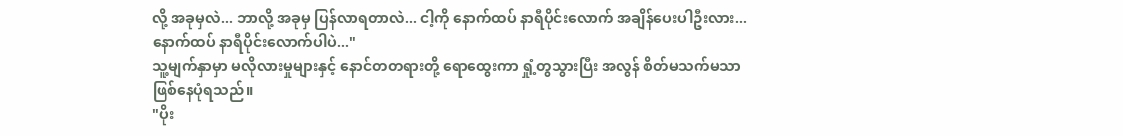လို့ အခုမှလဲ... ဘာလို့ အခုမှ ပြန်လာရတာလဲ... ငါ့ကို နောက်ထပ် နာရီပိုင်းလောက် အချိန်ပေးပါဦးလား... နောက်ထပ် နာရီပိုင်းလောက်ပါပဲ..."
သူ့မျက်နှာမှာ မလိုလားမှုများနှင့် နောင်တတရားတို့ ရောထွေးကာ ရှုံ့တွသွားပြီး အလွန် စိတ်မသက်မသာ ဖြစ်နေပုံရသည်။
"ပိုး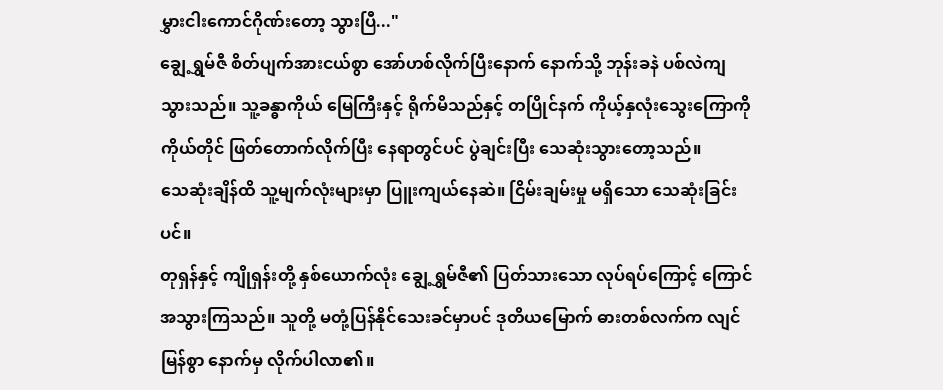မွှားငါးကောင်ဂိုဏ်းတော့ သွားပြီ..."
ချွေ့ရွှမ်ဇီ စိတ်ပျက်အားငယ်စွာ အော်ဟစ်လိုက်ပြီးနောက် နောက်သို့ ဘုန်းခနဲ ပစ်လဲကျသွားသည်။ သူ့ခန္ဓာကိုယ် မြေကြီးနှင့် ရိုက်မိသည်နှင့် တပြိုင်နက် ကိုယ့်နှလုံးသွေးကြောကို ကိုယ်တိုင် ဖြတ်တောက်လိုက်ပြီး နေရာတွင်ပင် ပွဲချင်းပြီး သေဆုံးသွားတော့သည်။
သေဆုံးချိန်ထိ သူ့မျက်လုံးများမှာ ပြူးကျယ်နေဆဲ။ ငြိမ်းချမ်းမှု မရှိသော သေဆုံးခြင်းပင်။
တုရှန်နှင့် ကျိုရှန်းတို့ နှစ်ယောက်လုံး ချွေ့ရွှမ်ဇီ၏ ပြတ်သားသော လုပ်ရပ်ကြောင့် ကြောင်အသွားကြသည်။ သူတို့ မတုံ့ပြန်နိုင်သေးခင်မှာပင် ဒုတိယမြောက် ဓားတစ်လက်က လျင်မြန်စွာ နောက်မှ လိုက်ပါလာ၏။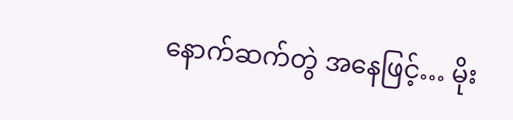နောက်ဆက်တွဲ အနေဖြင့်… မိုး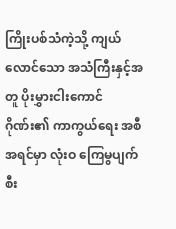ကြိုးပစ်သံကဲ့သို့ ကျယ်လောင်သော အသံကြီးနှင့်အတူ ပိုးမွှားငါးကောင်ဂိုဏ်း၏ ကာကွယ်ရေး အစီအရင်မှာ လုံးဝ ကြေမွပျက်စီး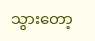သွားတော့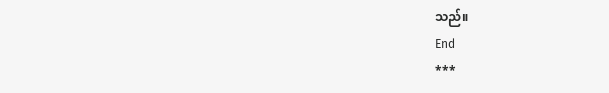သည်။
End
***